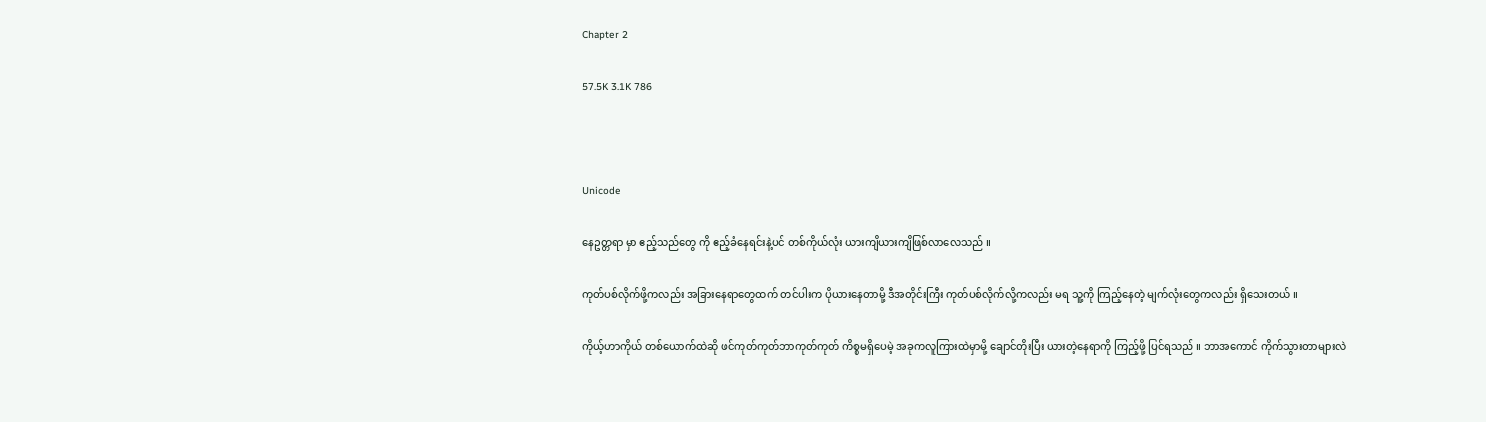Chapter 2

57.5K 3.1K 786



Unicode

နေဥတ္တရာ မှာ ဧည့်သည်တွေ ကို ဧည့်ခံနေရင်းနဲ့ပင် တစ်ကိုယ်လုံး ယားကျိယားကျိဖြစ်လာလေသည် ။

ကုတ်ပစ်လိုက်ဖို့ကလည်း အခြားနေရာတွေထက် တင်ပါးက ပိုယားနေတာမို့ ဒီအတိုင်းကြီး ကုတ်ပစ်လိုက်လို့ကလည်း မရ သူ့ကို ကြည့်နေတဲ့ မျက်လုံးတွေကလည်း ရှိသေးတယ် ။

ကိုယ့်ဟာကိုယ် တစ်ယောက်ထဲဆို ဖင်ကုတ်ကုတ်ဘာကုတ်ကုတ် ကိစ္စမရှိပေမဲ့ အခုကလူကြားထဲမှာမို့ ချောင်တိုးပြီး ယားတဲ့နေရာကို ကြည့်ဖို့ ပြင်ရသည် ။ ဘာအကောင် ကိုက်သွားတာများလဲ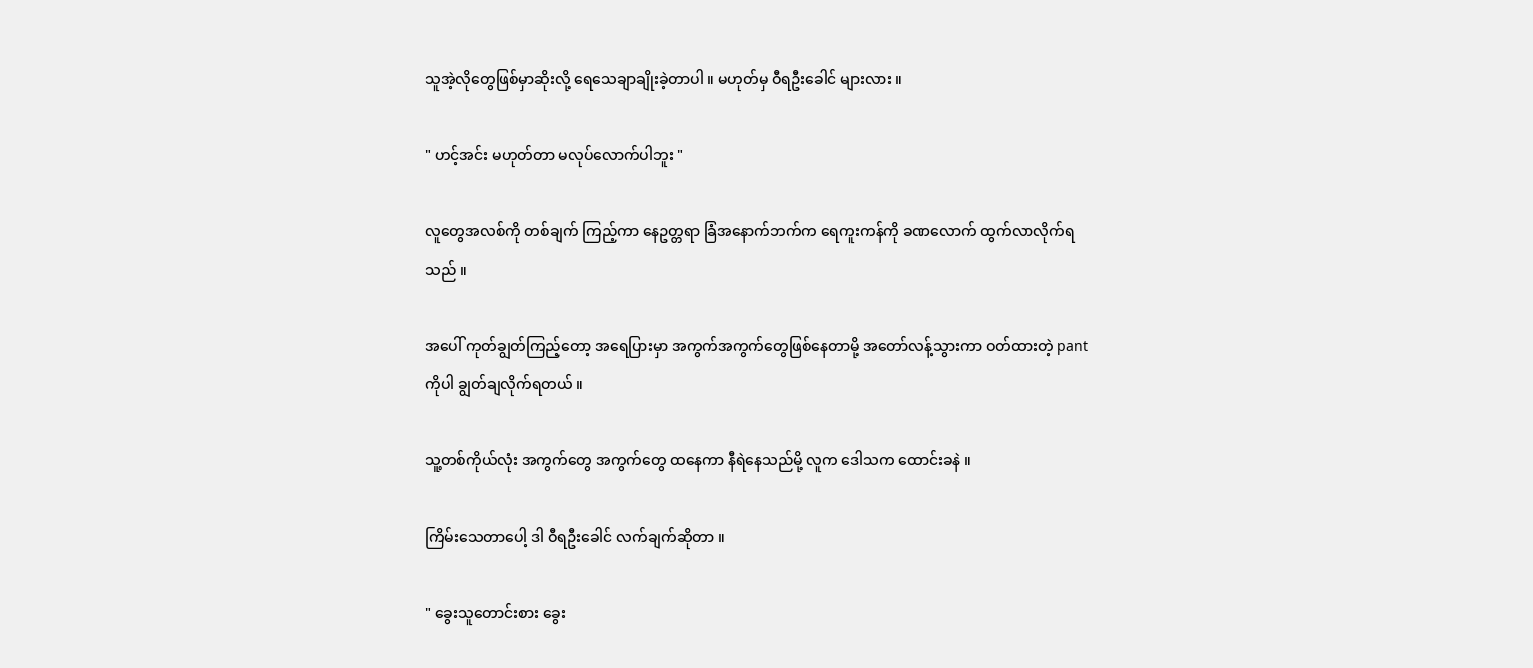သူအဲ့လိုတွေဖြစ်မှာဆိုးလို့ ရေသေချာချိုးခဲ့တာပါ ။ မဟုတ်မှ ဝီရဦးခေါင် များလား ။

" ဟင့်အင်း မဟုတ်တာ မလုပ်လောက်ပါဘူး "

လူတွေအလစ်ကို တစ်ချက် ကြည့်ကာ နေဥတ္တရာ ခြံအနောက်ဘက်က ရေကူးကန်ကို ခဏလောက် ထွက်လာလိုက်ရသည် ။

အပေါ် ကုတ်ချွတ်ကြည့်တော့ အရေပြားမှာ အကွက်အကွက်တွေဖြစ်နေတာမို့ အတော်လန့်သွားကာ ဝတ်ထားတဲ့ pant ကိုပါ ချွတ်ချလိုက်ရတယ် ။

သူ့တစ်ကိုယ်လုံး အကွက်တွေ အကွက်တွေ ထနေကာ နီရဲနေသည်မို့ လူက ဒေါသက ထောင်းခနဲ ။

ကြိမ်းသေတာပေါ့ ဒါ ဝီရဦးခေါင် လက်ချက်ဆိုတာ ။

" ခွေးသူတောင်းစား ခွေး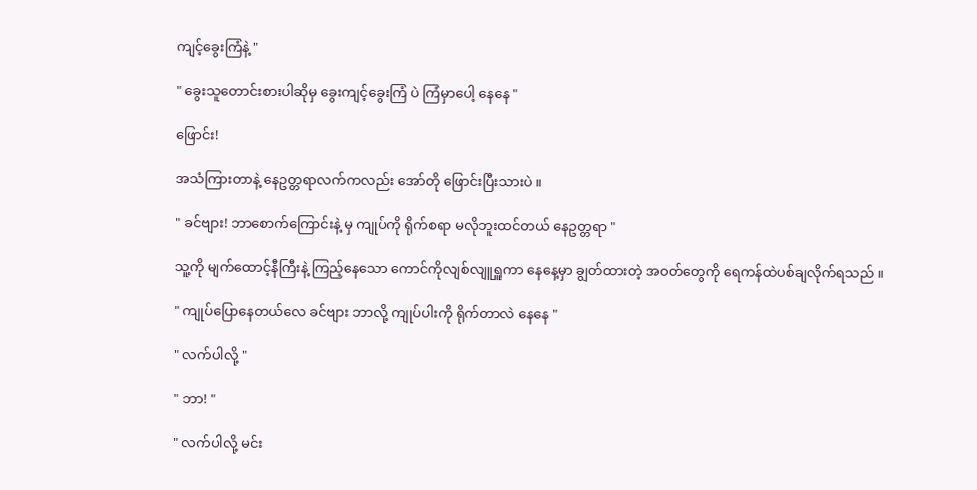ကျင့်ခွေးကြံနဲ့ "

" ခွေးသူတောင်းစားပါဆိုမှ ခွေးကျင့်ခွေးကြံ ပဲ ကြံမှာပေါ့ နေနေ "

ဖြောင်း!

အသံကြားတာနဲ့ နေဥတ္တရာလက်ကလည်း အော်တို ဖြောင်းပြီးသားပဲ ။

" ခင်ဗျား! ဘာစောက်ကြောင်းနဲ့ မှ ကျုပ်ကို ရိုက်စရာ မလိုဘူးထင်တယ် နေဥတ္တရာ "

သူ့ကို မျက်ထောင့်နီကြီးနဲ့ ကြည့်နေသော ကောင်ကိုလျစ်လျူရှူကာ နေနေ့မှာ ချွတ်ထားတဲ့ အဝတ်တွေကို ရေကန်ထဲပစ်ချလိုက်ရသည် ။

" ကျုပ်ပြောနေတယ်လေ ခင်ဗျား ဘာလို့ ကျုပ်ပါးကို ရိုက်တာလဲ နေနေ "

" လက်ပါလို့ "

" ဘာ! "

" လက်ပါလို့ မင်း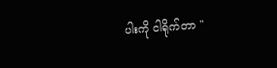ပါးကို ငါရိုက်တာ "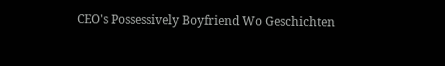CEO's Possessively Boyfriend Wo Geschichten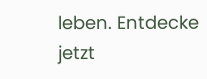leben. Entdecke jetzt